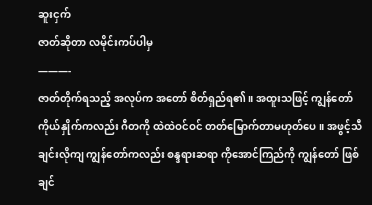ဆူးငှက်
ဇာတ်ဆိုတာ လမိုင်းကပ်ပါမှ
———-
ဇာတ်တိုက်ရသည့် အလုပ်က အတော် စိတ်ရှည်ရ၏။ အထူးသဖြင့် ကျွန်တော်ကိုယ်နှိုက်ကလည်း ဂီတကို ထဲထဲဝင်ဝင် တတ်မြောက်တာမဟုတ်ပေ။ အဖွင့်သီချင်းလိုကျ ကျွန်တော်ကလည်း စန္ဒရားဆရာ ကိုအောင်ကြည်ကို ကျွန်တော် ဖြစ်ချင်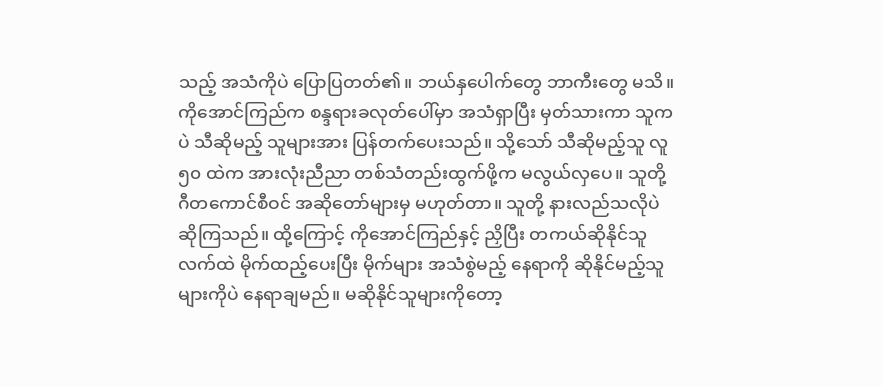သည့် အသံကိုပဲ ပြောပြတတ်၏။ ဘယ်နှပေါက်တွေ ဘာကီးတွေ မသိ။ ကိုအောင်ကြည်က စန္ဒရားခလုတ်ပေါ်မှာ အသံရှာပြီး မှတ်သားကာ သူကပဲ သီဆိုမည့် သူများအား ပြန်တက်ပေးသည်။ သို့သော် သီဆိုမည့်သူ လူ၅၀ ထဲက အားလုံးညီညာ တစ်သံတည်းထွက်ဖို့က မလွယ်လှပေ။ သူတို့ ဂီတကောင်စီဝင် အဆိုတော်များမှ မဟုတ်တာ။ သူတို့ နားလည်သလိုပဲ ဆိုကြသည်။ ထို့ကြောင့် ကိုအောင်ကြည်နှင့် ညှိပြီး တကယ်ဆိုနိုင်သူလက်ထဲ မိုက်ထည့်ပေးပြီး မိုက်များ အသံစွဲမည့် နေရာကို ဆိုနိုင်မည့်သူများကိုပဲ နေရာချမည်။ မဆိုနိုင်သူများကိုတော့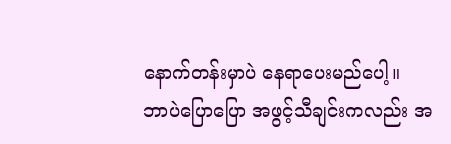နောက်တန်းမှာပဲ နေရာပေးမည်ပေါ့။
ဘာပဲပြောပြော အဖွင့်သီချင်းကလည်း အ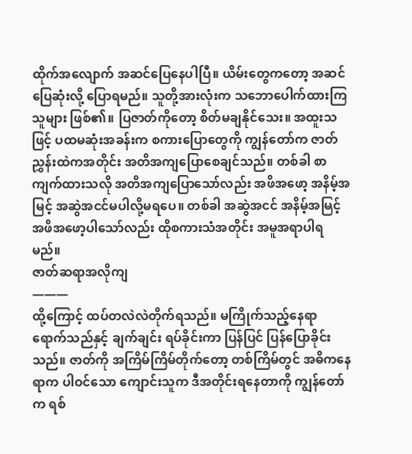ထိုက်အလျောက် အဆင်ပြေနေပါပြီ။ ယိမ်းတွေကတော့ အဆင်ပြေဆုံးလို့ ပြောရမည်။ သူတို့အားလုံးက သဘောပေါက်ထားကြသူများ ဖြစ်၏။ ပြဇာတ်ကိုတော့ စိတ်မချနိုင်သေး။ အထူးသဖြင့် ပထမဆုံးအခန်းက စကားပြောတွေကို ကျွန်တော်က ဇာတ်ညွှန်းထဲကအတိုင်း အတိအကျပြောစေချင်သည်။ တစ်ခါ စာကျက်ထားသလို အတိအကျပြောသော်လည်း အဖိအဖော့ အနိမ့်အမြင့် အဆွဲအငင်မပါလို့မရပေ။ တစ်ခါ အဆွဲအငင် အနိမ့်အမြင့် အဖိအဖော့ပါသော်လည်း ထိုစကားသံအတိုင်း အမူအရာပါရမည်။
ဇာတ်ဆရာအလိုကျ
———
ထို့ကြောင့် ထပ်တလဲလဲတိုက်ရသည်။ မကြိုက်သည့်နေရာရောက်သည်နှင့် ချက်ချင်း ရပ်ခိုင်းကာ ပြန်ပြင် ပြန်ပြောခိုင်းသည်။ ဇာတ်ကို အကြိမ်ကြိမ်တိုက်တော့ တစ်ကြိမ်တွင် အဓိကနေရာက ပါဝင်သော ကျောင်းသူက ဒီအတိုင်းရနေတာကို ကျွန်တော်က ရစ်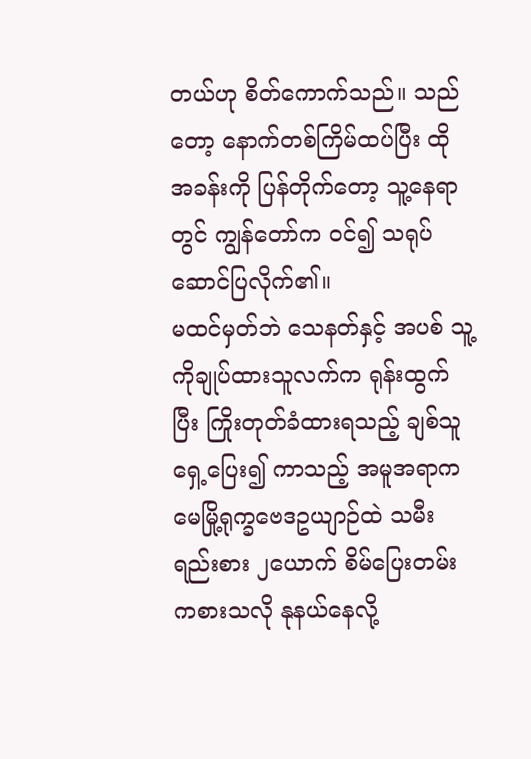တယ်ဟု စိတ်ကောက်သည်။ သည်တော့ နောက်တစ်ကြိမ်ထပ်ပြီး ထိုအခန်းကို ပြန်တိုက်တော့ သူ့နေရာတွင် ကျွန်တော်က ဝင်၍ သရုပ်ဆောင်ပြလိုက်၏။
မထင်မှတ်ဘဲ သေနတ်နှင့် အပစ် သူ့ကိုချုပ်ထားသူလက်က ရုန်းထွက်ပြီး ကြိုးတုတ်ခံထားရသည့် ချစ်သူရှေ့ပြေး၍ ကာသည့် အမူအရာက မေမြို့ရုက္ခဗေဒဥယျာဉ်ထဲ သမီးရည်းစား ၂ယောက် စိမ်ပြေးတမ်းကစားသလို နုနယ်နေလို့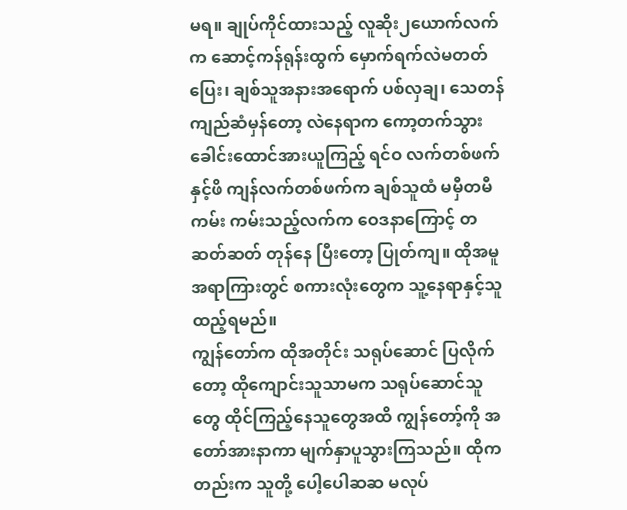မရ။ ချုပ်ကိုင်ထားသည့် လူဆိုး၂ယောက်လက်က ဆောင့်ကန်ရုန်းထွက် မှောက်ရက်လဲမတတ်ပြေး၊ ချစ်သူအနားအရောက် ပစ်လှချ၊ သေတန်ကျည်ဆံမှန်တော့ လဲနေရာက ကော့တက်သွား ခေါင်းထောင်အားယူကြည့် ရင်ဝ လက်တစ်ဖက်နှင့်ဖိ ကျန်လက်တစ်ဖက်က ချစ်သူထံ မမှီတမီကမ်း ကမ်းသည့်လက်က ဝေဒနာကြောင့် တဆတ်ဆတ် တုန်နေ ပြီးတော့ ပြုတ်ကျ။ ထိုအမူအရာကြားတွင် စကားလုံးတွေက သူ့နေရာနှင့်သူ ထည့်ရမည်။
ကျွန်တော်က ထိုအတိုင်း သရုပ်ဆောင် ပြလိုက်တော့ ထိုကျောင်းသူသာမက သရုပ်ဆောင်သူတွေ ထိုင်ကြည့်နေသူတွေအထိ ကျွန်တော့်ကို အတော်အားနာကာ မျက်နှာပူသွားကြသည်။ ထိုကတည်းက သူတို့ ပေါ့ပေါဆဆ မလုပ်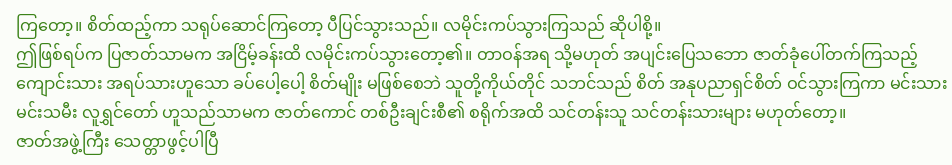ကြတော့။ စိတ်ထည့်ကာ သရုပ်ဆောင်ကြတော့ ပီပြင်သွားသည်။ လမိုင်းကပ်သွားကြသည် ဆိုပါစို့။
ဤဖြစ်ရပ်က ပြဇာတ်သာမက အငြိမ့်ခန်းထိ လမိုင်းကပ်သွားတော့၏။ တာဝန်အရ သို့မဟုတ် အပျင်းပြေသဘော ဇာတ်ခုံပေါ်တက်ကြသည့် ကျောင်းသား အရပ်သားဟူသော ခပ်ပေါ့ပေါ့ စိတ်မျိုး မဖြစ်စေဘဲ သူတို့ကိုယ်တိုင် သဘင်သည် စိတ် အနုပညာရှင်စိတ် ဝင်သွားကြကာ မင်းသား မင်းသမီး လူရွှင်တော် ဟူသည်သာမက ဇာတ်ကောင် တစ်ဦးချင်းစီ၏ စရိုက်အထိ သင်တန်းသူ သင်တန်းသားများ မဟုတ်တော့။
ဇာတ်အဖွဲ့ကြီး သေတ္တာဖွင့်ပါပြီ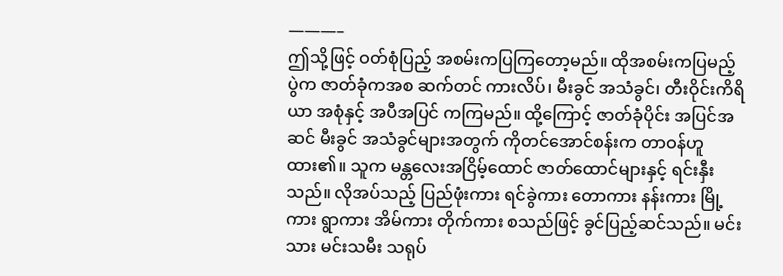———–
ဤသို့ဖြင့် ဝတ်စုံပြည့် အစမ်းကပြကြတော့မည်။ ထိုအစမ်းကပြမည့်ပွဲက ဇာတ်ခုံကအစ ဆက်တင် ကားလိပ်၊ မီးခွင် အသံခွင်၊ တီးဝိုင်းကိရိယာ အစုံနှင့် အပီအပြင် ကကြမည်။ ထို့ကြောင့် ဇာတ်ခုံပိုင်း အပြင်အဆင် မီးခွင် အသံခွင်များအတွက် ကိုတင်အောင်စန်းက တာဝန်ဟူထား၏။ သူက မန္တလေးအငြိမ့်ထောင် ဇာတ်ထောင်များနှင့် ရင်းနှီးသည်။ လိုအပ်သည့် ပြည်ဖုံးကား ရင်ခွဲကား တောကား နန်းကား မြို့ကား ရွာကား အိမ်ကား တိုက်ကား စသည်ဖြင့် ခွင်ပြည့်ဆင်သည်။ မင်းသား မင်းသမီး သရုပ်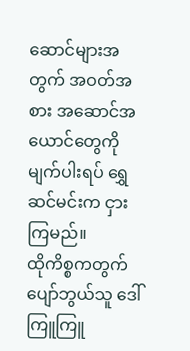ဆောင်များအတွက် အဝတ်အစား အဆောင်အယောင်တွေကို မျက်ပါးရပ် ရွှေဆင်မင်းက ငှားကြမည်။
ထိုကိစ္စကတွက် ပျော်ဘွယ်သူ ဒေါ်ကြူကြူ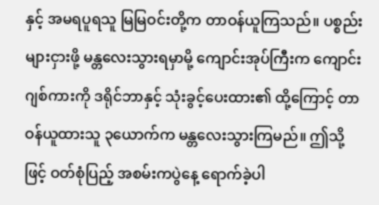နှင့် အမရပူရသူ မြမြဝင်းတို့က တာဝန်ယူကြသည်။ ပစ္စည်းများငှားဖို့ မန္တလေးသွားရမှာမို့ ကျောင်းအုပ်ကြီးက ကျောင်းဂျစ်ကားကို ဒရိုင်ဘာနှင့် သုံးခွင့်ပေးထား၏ ထို့ကြောင့် တာဝန်ယူထားသူ ၃ယောက်က မန္တလေးသွားကြမည်။ ဤသို့ဖြင့် ဝတ်စုံပြည့် အစမ်းကပွဲနေ့ ရောက်ခဲ့ပါ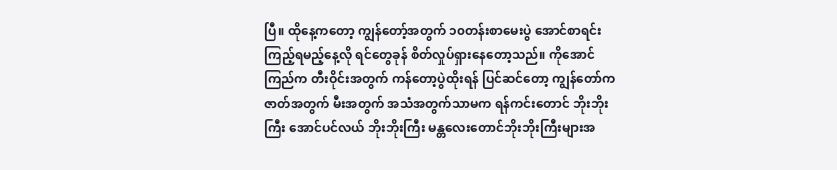ပြီ။ ထိုနေ့ကတော့ ကျွန်တော့်အတွက် ၁၀တန်းစာမေးပွဲ အောင်စာရင်းကြည့်ရမည့်နေ့လို ရင်တွေခုန် စိတ်လှုပ်ရှားနေတော့သည်။ ကိုအောင်ကြည်က တီးဝိုင်းအတွက် ကန်တော့ပွဲထိုးရန် ပြင်ဆင်တော့ ကျွန်တော်က ဇာတ်အတွက် မီးအတွက် အသံအတွက်သာမက ရန်ကင်းတောင် ဘိုးဘိုးကြီး အောင်ပင်လယ် ဘိုးဘိုးကြီး မန္တလေးတောင်ဘိုးဘိုးကြီးများအ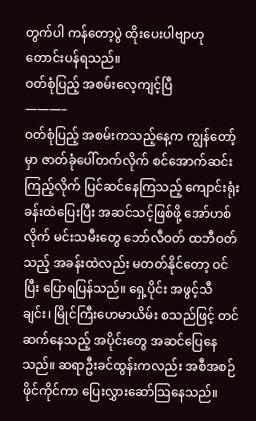တွက်ပါ ကန်တော့ပွဲ ထိုးပေးပါဗျာဟု တောင်းပန်ရသည်။
ဝတ်စုံပြည့် အစမ်းလေ့ကျင့်ပြီ
———–
ဝတ်စုံပြည့် အစမ်းကသည့်နေ့က ကျွန်တော့်မှာ ဇာတ်ခုံပေါ်တက်လိုက် စင်အောက်ဆင်းကြည့်လိုက် ပြင်ဆင်နေကြသည့် ကျောင်းရုံးခန်းထဲပြေးပြီး အဆင်သင့်ဖြစ်ဖို့ အော်ဟစ်လိုက် မင်းသမီးတွေ ဘော်လီဝတ် ထဘီဝတ်သည့် အခန်းထဲလည်း မတတ်နိုင်တော့ ဝင်ပြီး ပြောရပြန်သည်။ ရှေ့ပိုင်း အဖွင့်သီချင်း၊ မြိုင်ကြီးဟေမာယိမ်း စသည်ဖြင့် တင်ဆက်နေသည့် အပိုင်းတွေ အဆင်ပြေနေသည်။ ဆရာဦးခင်ထွန်းကလည်း အစီအစဉ်ဖိုင်ကိုင်ကာ ပြေးလွှားဆော်သြနေသည်။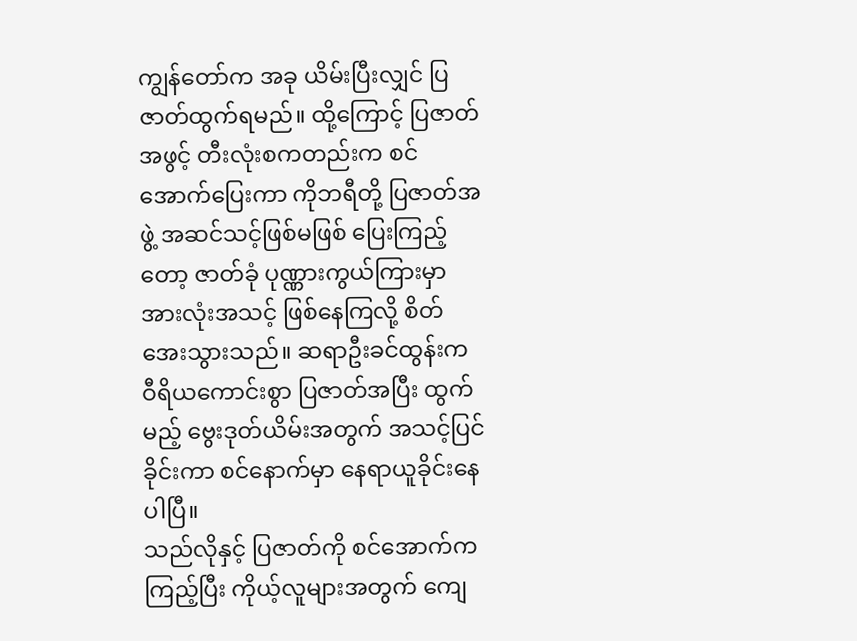ကျွန်တော်က အခု ယိမ်းပြီးလျှင် ပြဇာတ်ထွက်ရမည်။ ထို့ကြောင့် ပြဇာတ်အဖွင့် တီးလုံးစကတည်းက စင်အောက်ပြေးကာ ကိုဘရီတို့ ပြဇာတ်အဖွဲ့ အဆင်သင့်ဖြစ်မဖြစ် ပြေးကြည့်တော့ ဇာတ်ခုံ ပုဏ္ဏားကွယ်ကြားမှာ အားလုံးအသင့် ဖြစ်နေကြလို့ စိတ်အေးသွားသည်။ ဆရာဦးခင်ထွန်းက ဝီရိယကောင်းစွာ ပြဇာတ်အပြီး ထွက်မည့် ဗွေးဒုတ်ယိမ်းအတွက် အသင့်ပြင်ခိုင်းကာ စင်နောက်မှာ နေရာယူခိုင်းနေပါပြီ။
သည်လိုနှင့် ပြဇာတ်ကို စင်အောက်က ကြည့်ပြီး ကိုယ့်လူများအတွက် ကျေ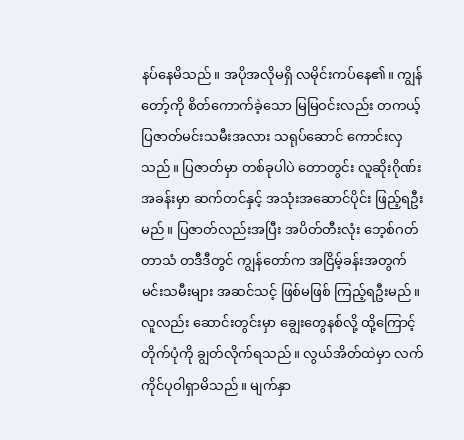နပ်နေမိသည်။ အပိုအလိုမရှိ လမိုင်းကပ်နေ၏။ ကျွန်တော့်ကို စိတ်ကောက်ခဲ့သော မြမြဝင်းလည်း တကယ့် ပြဇာတ်မင်းသမီးအလား သရုပ်ဆောင် ကောင်းလှသည်။ ပြဇာတ်မှာ တစ်ခုပါပဲ တောတွင်း လူဆိုးဂိုဏ်းအခန်းမှာ ဆက်တင်နှင့် အသုံးအဆောင်ပိုင်း ဖြည့်ရဦးမည်။ ပြဇာတ်လည်းအပြီး အပိတ်တီးလုံး ဘေ့စ်ဂတ်တာသံ တဒီဒီတွင် ကျွန်တော်က အငြိမ့်ခန်းအတွက် မင်းသမီးများ အဆင်သင့် ဖြစ်မဖြစ် ကြည့်ရဦးမည်။ လူလည်း ဆောင်းတွင်းမှာ ချွေးတွေနစ်လို့ ထို့ကြောင့် တိုက်ပုံကို ချွတ်လိုက်ရသည်။ လွယ်အိတ်ထဲမှာ လက်ကိုင်ပုဝါရှာမိသည်။ မျက်နှာ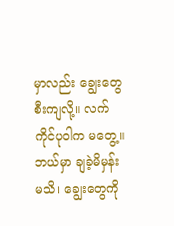မှာလည်း ချွေးတွေ စီးကျလို့။ လက်ကိုင်ပုဝါက မတွေ့။ ဘယ်မှာ ချခဲ့မိမှန်းမသိ၊ ချွေးတွေကို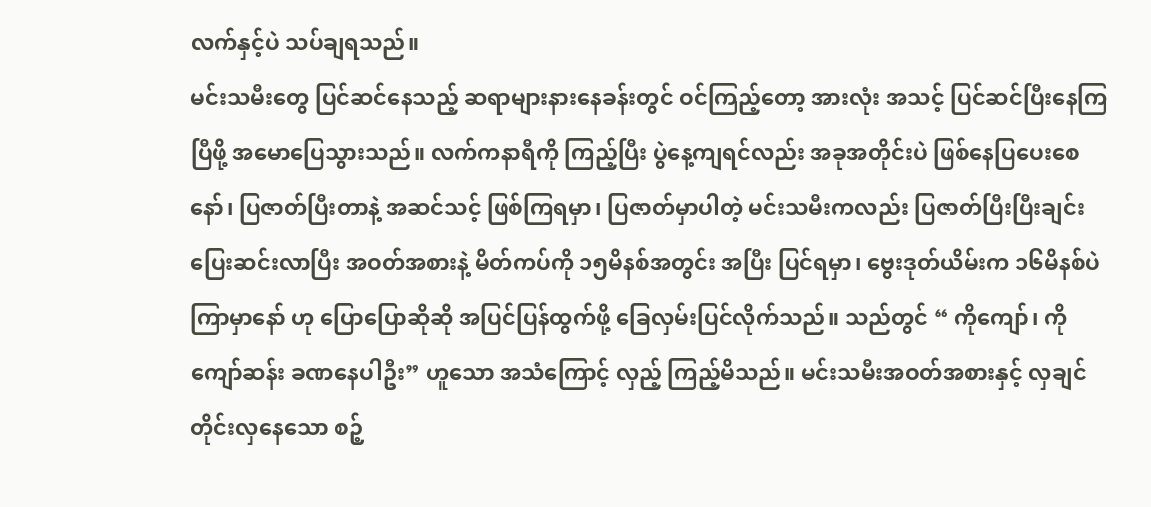လက်နှင့်ပဲ သပ်ချရသည်။
မင်းသမီးတွေ ပြင်ဆင်နေသည့် ဆရာများနားနေခန်းတွင် ဝင်ကြည့်တော့ အားလုံး အသင့် ပြင်ဆင်ပြီးနေကြပြီဖို့ အမောပြေသွားသည်။ လက်ကနာရီကို ကြည့်ပြီး ပွဲနေ့ကျရင်လည်း အခုအတိုင်းပဲ ဖြစ်နေပြပေးစေနော်၊ ပြဇာတ်ပြီးတာနဲ့ အဆင်သင့် ဖြစ်ကြရမှာ၊ ပြဇာတ်မှာပါတဲ့ မင်းသမီးကလည်း ပြဇာတ်ပြီးပြီးချင်း ပြေးဆင်းလာပြီး အဝတ်အစားနဲ့ မိတ်ကပ်ကို ၁၅မိနစ်အတွင်း အပြီး ပြင်ရမှာ၊ ဗွေးဒုတ်ယိမ်းက ၁၆မိနစ်ပဲကြာမှာနော် ဟု ပြောပြောဆိုဆို အပြင်ပြန်ထွက်ဖို့ ခြေလှမ်းပြင်လိုက်သည်။ သည်တွင် “ ကိုကျော်၊ ကိုကျော်ဆန်း ခဏနေပါဦး” ဟူသော အသံကြောင့် လှည့် ကြည့်မိသည်။ မင်းသမီးအဝတ်အစားနှင့် လှချင်တိုင်းလှနေသော စဉ့်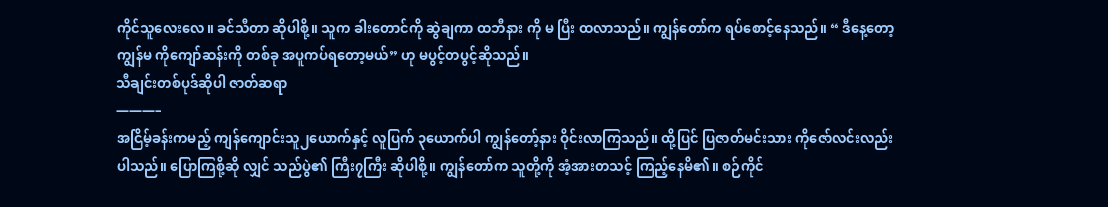ကိုင်သူလေးလေ။ ခင်သီတာ ဆိုပါစို့။ သူက ခါးတောင်ကို ဆွဲချကာ ထဘီနား ကို မ ပြီး ထလာသည်။ ကျွန်တော်က ရပ်စောင့်နေသည်။ “ ဒီနေ့တော့ ကျွန်မ ကိုကျော်ဆန်းကို တစ်ခု အပူကပ်ရတော့မယ်” ဟု မပွင့်တပွင့်ဆိုသည်။
သီချင်းတစ်ပုဒ်ဆိုပါ ဇာတ်ဆရာ
———–
အငြိမ့်ခန်းကမည့် ကျန်ကျောင်းသူ၂ယောက်နှင့် လူပြက် ၃ယောက်ပါ ကျွန်တော့်နား ဝိုင်းလာကြသည်။ ထို့ပြင် ပြဇာတ်မင်းသား ကိုဇော်လင်းလည်း ပါသည်။ ပြောကြစို့ဆို လျှင် သည်ပွဲ၏ ကြီး၇ကြီး ဆိုပါစို့။ ကျွန်တော်က သူတို့ကို အံ့အားတသင့် ကြည့်နေမိ၏။ စဉ်ကိုင်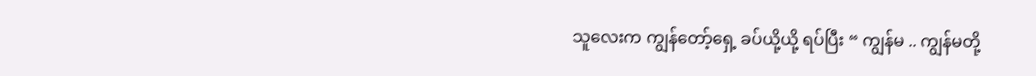သူလေးက ကျွန်တော့်ရှေ့ ခပ်ယို့ယို့ ရပ်ပြီး “ ကျွန်မ .. ကျွန်မတို့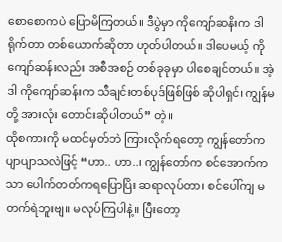စောစောကပဲ ပြောမိကြတယ်။ ဒီပွဲမှာ ကိုကျော်ဆနိးက ဒါရိုက်တာ တစ်ယောက်ဆိုတာ ဟုတ်ပါတယ်။ ဒါပေမယ့် ကိုကျော်ဆန်းလည်း အစီအစဉ် တစ်ခုခုမှာ ပါစေချင်တယ်။ အဲ့ဒါ ကိုကျော်ဆန်းက သီချင်းတစ်ပုဒ်ဖြစ်ဖြစ် ဆိုပါရှင်၊ ကျွန်မတို့ အားလုံး တောင်းဆိုပါတယ်” တဲ့။
ထိုစကားကို မထင်မှတ်ဘဲ ကြားလိုက်ရတော့ ကျွန်တော်က ပျာပျာသလဲဖြင့် “ဟာ.. ဟာ..၊ ကျွန်တော်က စင်အောက်ကသာ ပေါက်တတ်ကရပြောပြိး ဆရာလုပ်တာ၊ စင်ပေါ်ကျ မတက်ရဲဘူးဗျ။ မလုပ်ကြပါနဲ့။ ပြီးတော့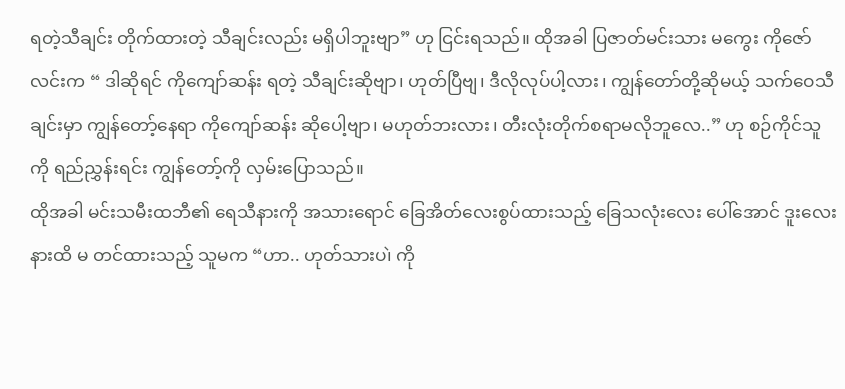ရတဲ့သီချင်း တိုက်ထားတဲ့ သီချင်းလည်း မရှိပါဘူးဗျာ” ဟု ငြင်းရသည်။ ထိုအခါ ပြဇာတ်မင်းသား မကွေး ကိုဇော်လင်းက “ ဒါဆိုရင် ကိုကျော်ဆန်း ရတဲ့ သီချင်းဆိုဗျာ၊ ဟုတ်ပြီဗျ၊ ဒီလိုလုပ်ပါ့လား၊ ကျွန်တော်တို့ဆိုမယ့် သက်ဝေသီချင်းမှာ ကျွန်တော့်နေရာ ကိုကျော်ဆန်း ဆိုပေါ့ဗျာ၊ မဟုတ်ဘးလား၊ တီးလုံးတိုက်စရာမလိုဘူလေ..” ဟု စဉ်ကိုင်သူ ကို ရည်ညွှန်းရင်း ကျွန်တော့်ကို လှမ်းပြောသည်။
ထိုအခါ မင်းသမီးထဘီ၏ ရေသီနားကို အသားရောင် ခြေအိတ်လေးစွပ်ထားသည့် ခြေသလုံးလေး ပေါ်အောင် ဒူးလေးနားထိ မ တင်ထားသည့် သူမက “ဟာ.. ဟုတ်သားပ၊ဲ ကို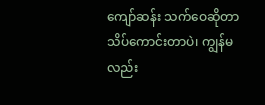ကျော်ဆန်း သက်ဝေဆိုတာ သိပ်ကောင်းတာပဲ၊ ကျွန်မလည်း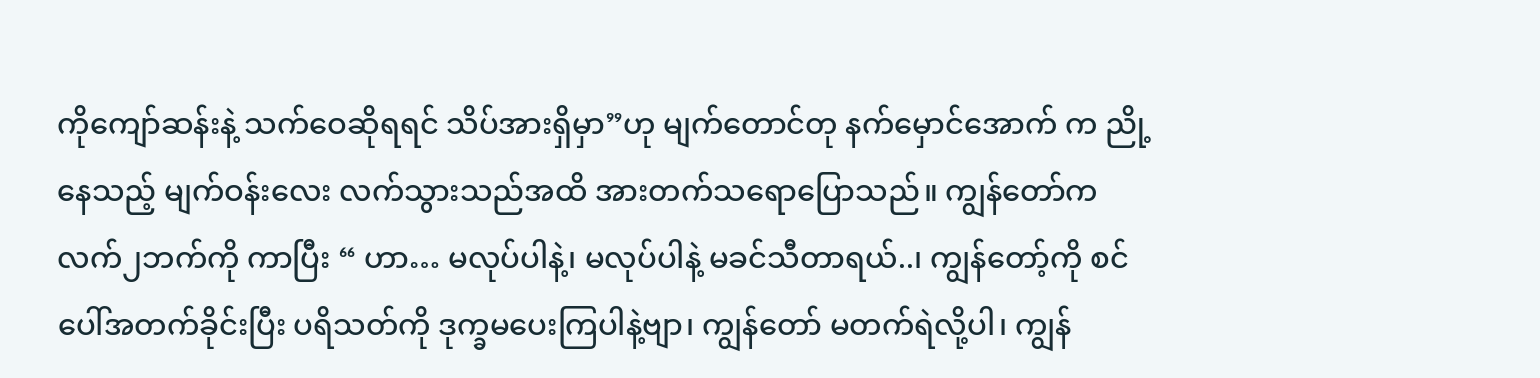ကိုကျော်ဆန်းနဲ့ သက်ဝေဆိုရရင် သိပ်အားရှိမှာ”ဟု မျက်တောင်တု နက်မှောင်အောက် က ညို့နေသည့် မျက်ဝန်းလေး လက်သွားသည်အထိ အားတက်သရောပြောသည်။ ကျွန်တော်က လက်၂ဘက်ကို ကာပြီး “ ဟာ… မလုပ်ပါနဲ့၊ မလုပ်ပါနဲ့ မခင်သီတာရယ်..၊ ကျွန်တော့်ကို စင်ပေါ်အတက်ခိုင်းပြီး ပရိသတ်ကို ဒုက္ခမပေးကြပါနဲ့ဗျာ၊ ကျွန်တော် မတက်ရဲလို့ပါ၊ ကျွန်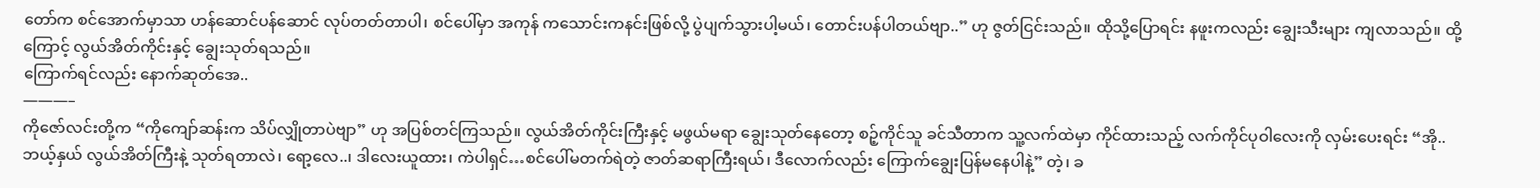တော်က စင်အောက်မှာသာ ဟန်ဆောင်ပန်ဆောင် လုပ်တတ်တာပါ၊ စင်ပေါ်မှာ အကုန် ကသောင်းကနင်းဖြစ်လို့ ပွဲပျက်သွားပါ့မယ်၊ တောင်းပန်ပါတယ်ဗျာ..” ဟု ဇွတ်ငြင်းသည်။ ထိုသို့ပြောရင်း နဖူးကလည်း ချွေးသီးများ ကျလာသည်။ ထို့ကြောင့် လွယ်အိတ်ကိုင်းနှင့် ချွေးသုတ်ရသည်။
ကြောက်ရင်လည်း နောက်ဆုတ်အေ..
———–
ကိုဇော်လင်းတို့က “ကိုကျော်ဆန်းက သိပ်လျှိုတာပဲဗျာ” ဟု အပြစ်တင်ကြသည်။ လွယ်အိတ်ကိုင်းကြီးနှင့် မဖွယ်မရာ ချွေးသုတ်နေတော့ စဉ့်ကိုင်သူ ခင်သီတာက သူ့လက်ထဲမှာ ကိုင်ထားသည့် လက်ကိုင်ပုဝါလေးကို လှမ်းပေးရင်း “အို.. ဘယ့်နှယ် လွယ်အိတ်ကြီးနဲ့ သုတ်ရတာလဲ၊ ရော့လေ..၊ ဒါလေးယူထား၊ ကဲပါရှင်…စင်ပေါ်မတက်ရဲတဲ့ ဇာတ်ဆရာကြီးရယ်၊ ဒီလောက်လည်း ကြောက်ချွေးပြန်မနေပါနဲ့” တဲ့၊ ခ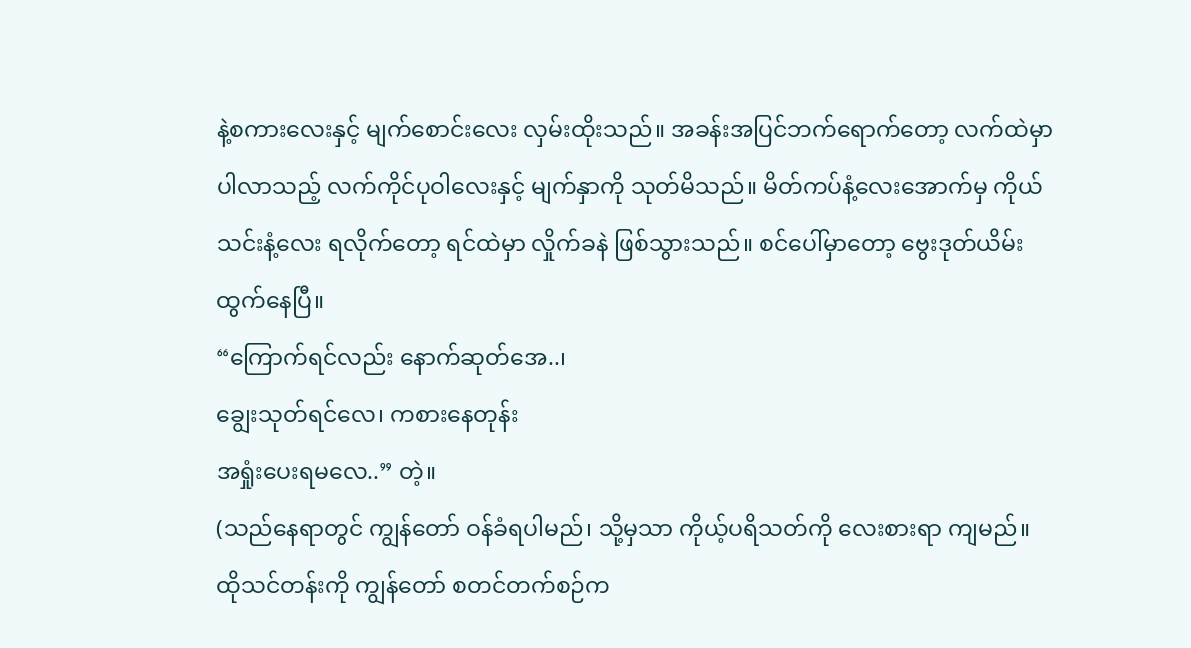နဲ့စကားလေးနှင့် မျက်စောင်းလေး လှမ်းထိုးသည်။ အခန်းအပြင်ဘက်ရောက်တော့ လက်ထဲမှာပါလာသည့် လက်ကိုင်ပုဝါလေးနှင့် မျက်နှာကို သုတ်မိသည်။ မိတ်ကပ်နံ့လေးအောက်မှ ကိုယ်သင်းနံ့လေး ရလိုက်တော့ ရင်ထဲမှာ လှိုက်ခနဲ ဖြစ်သွားသည်။ စင်ပေါ်မှာတော့ ဗွေးဒုတ်ယိမ်း ထွက်နေပြီ။
“ကြောက်ရင်လည်း နောက်ဆုတ်အေ..၊
ချွေးသုတ်ရင်လေ၊ ကစားနေတုန်း
အရှုံးပေးရမလေ..” တဲ့။
(သည်နေရာတွင် ကျွန်တော် ဝန်ခံရပါမည်၊ သို့မှသာ ကိုယ့်ပရိသတ်ကို လေးစားရာ ကျမည်။ ထိုသင်တန်းကို ကျွန်တော် စတင်တက်စဉ်က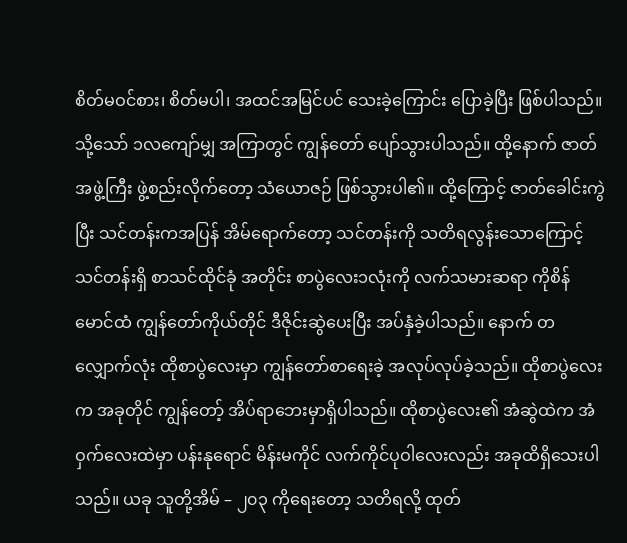စိတ်မဝင်စား၊ စိတ်မပါ၊ အထင်အမြင်ပင် သေးခဲ့ကြောင်း ပြောခဲ့ပြီး ဖြစ်ပါသည်။ သို့သော် ၁လကျော်မျှ အကြာတွင် ကျွန်တော် ပျော်သွားပါသည်။ ထို့နောက် ဇာတ်အဖွဲ့ကြီး ဖွဲ့စည်းလိုက်တော့ သံယောဇဉ် ဖြစ်သွားပါ၏။ ထို့ကြောင့် ဇာတ်ခေါင်းကွဲပြီး သင်တန်းကအပြန် အိမ်ရောက်တော့ သင်တန်းကို သတိရလွန်းသောကြောင့် သင်တန်းရှိ စာသင်ထိုင်ခုံ အတိုင်း စာပွဲလေး၁လုံးကို လက်သမားဆရာ ကိုစိန်မောင်ထံ ကျွန်တော်ကိုယ်တိုင် ဒီဇိုင်းဆွဲပေးပြီး အပ်နှံခဲ့ပါသည်။ နောက် တလျှောက်လုံး ထိုစာပွဲလေးမှာ ကျွန်တော်စာရေးခဲ့ အလုပ်လုပ်ခဲ့သည်။ ထိုစာပွဲလေးက အခုတိုင် ကျွန်တော့် အိပ်ရာဘေးမှာရှိပါသည်။ ထိုစာပွဲလေး၏ အံဆွဲထဲက အံဝှက်လေးထဲမှာ ပန်းနုရောင် မိန်းမကိုင် လက်ကိုင်ပုဝါလေးလည်း အခုထိရှိသေးပါသည်။ ယခု သူတို့အိမ် – ၂၀၃ ကိုရေးတော့ သတိရလို့ ထုတ်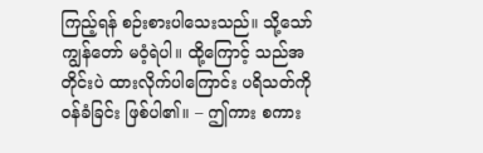ကြည့်ရန် စဉ်းစားပါသေးသည်။ သို့သော် ကျွန်တော် မဝံ့ရဲပါ။ ထို့ကြောင့် သည်အတိုင်းပဲ ထားလိုက်ပါကြောင်း ပရိသတ်ကို ဝန်ခံခြင်း ဖြစ်ပါ၏။ – ဤကား စကား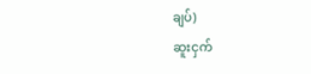ချပ်)
ဆူးငှက်